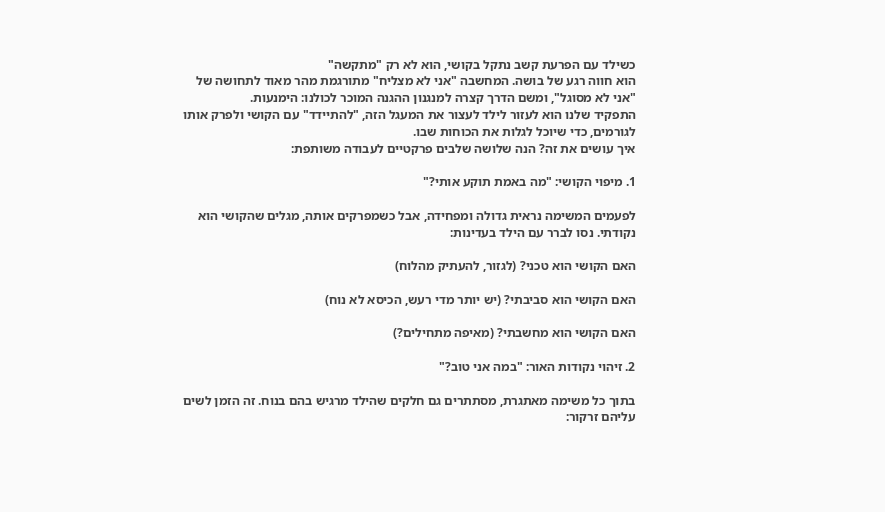כשילד עם הפרעת קשב נתקל בקושי, הוא לא רק "מתקשה"
הוא חווה רגע של בושה. המחשבה "אני לא מצליח" מתורגמת מהר מאוד לתחושה של "אני לא מסוגל", ומשם הדרך קצרה למנגנון ההגנה המוכר לכולנו: הימנעות.
התפקיד שלנו הוא לעזור לילד לעצור את המעגל הזה, "להתיידד" עם הקושי ולפרק אותו לגורמים, כדי שיוכל לגלות את הכוחות שבו.
איך עושים את זה? הנה שלושה שלבים פרקטיים לעבודה משותפת:

1. מיפוי הקושי: "מה באמת תוקע אותי?"

לפעמים המשימה נראית גדולה ומפחידה, אבל כשמפרקים אותה, מגלים שהקושי הוא נקודתי. נסו לברר עם הילד בעדינות:

האם הקושי הוא טכני? (לגזור, להעתיק מהלוח)

האם הקושי הוא סביבתי? (יש יותר מדי רעש, הכיסא לא נוח)

האם הקושי הוא מחשבתי? (מאיפה מתחילים?)

2. זיהוי נקודות האור: "במה אני טוב?"

בתוך כל משימה מאתגרת, מסתתרים גם חלקים שהילד מרגיש בהם בנוח. זה הזמן לשים עליהם זרקור: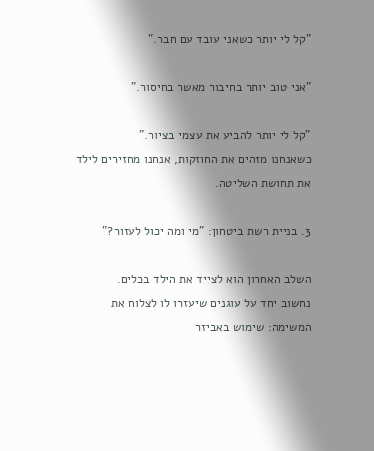"קל לי יותר כשאני עובד עם חבר."

"אני טוב יותר בחיבור מאשר בחיסור."

"קל לי יותר להביע את עצמי בציור."
כשאנחנו מזהים את החוזקות, אנחנו מחזירים לילד את תחושת השליטה.

3. בניית רשת ביטחון: "מי ומה יכול לעזור?"

השלב האחרון הוא לצייד את הילד בכלים.
נחשוב יחד על עוגנים שיעזרו לו לצלוח את המשימה: שימוש באביזר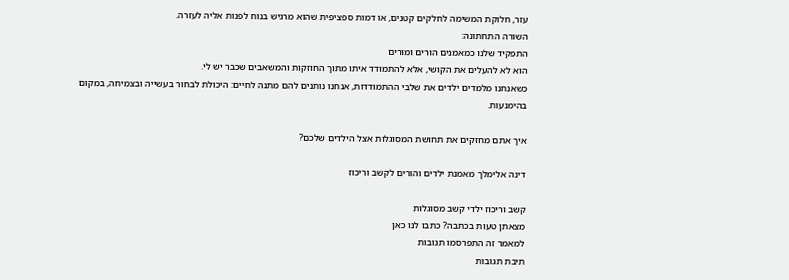עזר, חלוקת המשימה לחלקים קטנים, או דמות ספציפית שהוא מרגיש בנוח לפנות אליה לעזרה.
השורה התחתונה:
התפקיד שלנו כמאמנים הורים ומורים
הוא לא להעלים את הקושי, אלא להתמודד איתו מתוך החוזקות והמשאבים שכבר יש לי.
כשאנחנו מלמדים ילדים את שלבי ההתמודדות, אנחנו נותנים להם מתנה לחיים: היכולת לבחור בעשייה ובצמיחה, במקום בהימנעות.

איך אתם מחזקים את תחושת המסוגלות אצל הילדים שלכם?

דינה אלימלך מאמנת ילדים והורים לקשב וריכוז

קשב וריכוז ילדי קשב מסוגלות
מצאתן טעות בכתבה? כתבו לנו כאן
למאמר זה התפרסמו תגובות
תיבת תגובות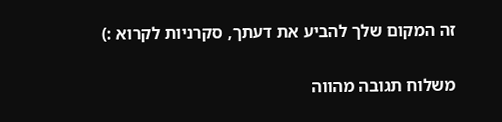זה המקום שלך להביע את דעתך, סקרניות לקרוא :)

משלוח תגובה מהווה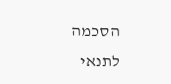הסכמה לתנאי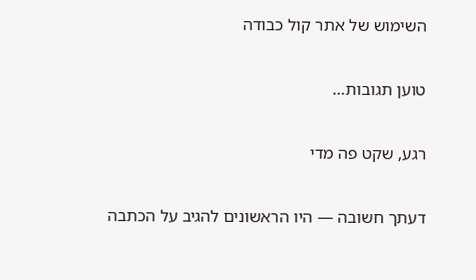השימוש של אתר קול כבודה

טוען תגובות…

רגע, שקט פה מדי

דעתך חשובה — היו הראשונים להגיב על הכתבה